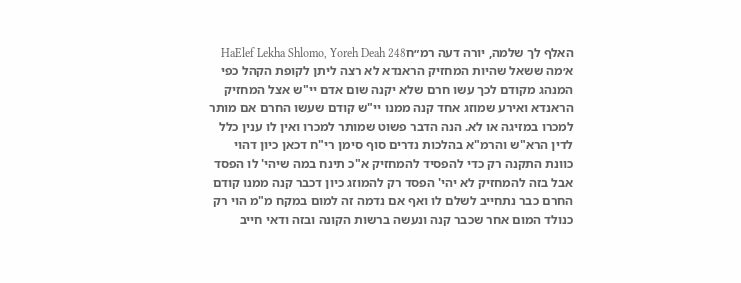האלף לך שלמה, יורה דעה רמ״חHaElef Lekha Shlomo, Yoreh Deah 248
א׳מה ששאל שהיות המחזיק הראנדא לא רצה ליתן לקופת הקהל כפי המנהג מקודם לכך עשו חרם שלא יקנה שום אדם יי"ש אצל המחזיק הראנדא ואירע שמוזג אחד קנה ממנו יי"ש קודם שעשו החרם אם מותר למכרו במזיגה או לא. הנה הדבר פשוט שמותר למכרו ואין לו ענין כלל לדין הרא"ש והרמ"א בהלכות נדרים סוף סימן רי"ח דכאן כיון דהוי כוונת התקנה רק כדי להפסיד להמחזיק א"כ תינח במה שיהי' לו הפסד אבל בזה להמחזיק לא יהי' הפסד רק להמוזג כיון דכבר קנה ממנו קודם החרם כבר נתחייב לשלם לו ואף אם נדמה זה למום במקח מ"מ הוי רק כנולד המום אחר שכבר קנה ונעשה ברשות הקונה ובזה ודאי חייב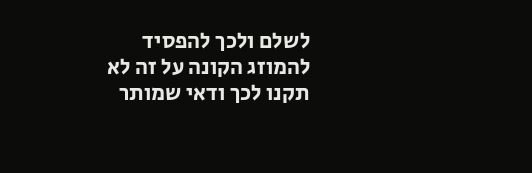לשלם ולכך להפסיד להמוזג הקונה על זה לא תקנו לכך ודאי שמותר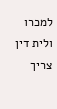למכרו ולית דין צריך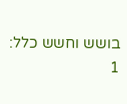בושש וחשש כלל:
1